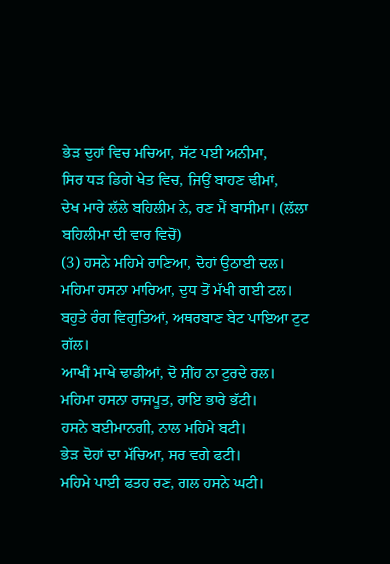ਭੇੜ ਦੁਹਾਂ ਵਿਚ ਮਚਿਆ, ਸੱਟ ਪਈ ਅਨੀਮਾ,
ਸਿਰ ਧੜ ਡਿਗੇ ਖੇਤ ਵਿਚ, ਜਿਉਂ ਬਾਹਣ ਢੀਮਾਂ,
ਦੇਖ ਮਾਰੇ ਲੱਲੇ ਬਹਿਲੀਮ ਨੇ, ਰਣ ਮੈਂ ਬਾਸੀਮਾ। (ਲੱਲਾ ਬਹਿਲੀਮਾ ਦੀ ਵਾਰ ਵਿਚੋਂ)
(3) ਹਸਨੇ ਮਹਿਮੇ ਰਾਣਿਆ, ਦੋਹਾਂ ਉਠਾਈ ਦਲ।
ਮਹਿਮਾ ਹਸਨਾ ਮਾਰਿਆ, ਦੁਧ ਤੋਂ ਮੱਖੀ ਗਈ ਟਲ।
ਬਹੁਤੇ ਰੰਗ ਵਿਗੁਤਿਆਂ, ਅਥਰਬਾਣ ਬੇਟ ਪਾਇਆ ਟੁਟ ਗੱਲ।
ਆਖੀਂ ਮਾਖੇ ਢਾਡੀਆਂ, ਦੋ ਸ਼ੀਂਹ ਨਾ ਟੁਰਦੇ ਰਲ।
ਮਹਿਮਾ ਹਸਨਾ ਰਾਜਪੂਤ, ਰਾਇ ਭਾਰੇ ਭੱਟੀ।
ਹਸਨੇ ਬਈਮਾਨਗੀ, ਨਾਲ ਮਹਿਮੇ ਬਟੀ।
ਭੇੜ ਦੋਹਾਂ ਦਾ ਮੱਚਿਆ, ਸਰ ਵਗੇ ਫਟੀ।
ਮਹਿਮੇ ਪਾਈ ਫਤਹ ਰਣ, ਗਲ ਹਸਨੇ ਘਟੀ।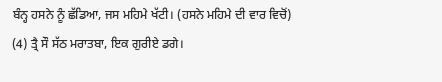ਬੰਨ੍ਹ ਹਸਨੇ ਨੂੰ ਛੱਡਿਆ, ਜਸ ਮਹਿਮੇ ਖੱਟੀ। (ਹਸਨੇ ਮਹਿਮੇ ਦੀ ਵਾਰ ਵਿਚੋਂ)
(4) ਤ੍ਰੈ ਸੌ ਸੱਠ ਮਰਾਤਬਾ, ਇਕ ਗੁਰੀਏ ਡਗੇ।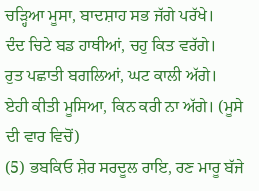ਚੜ੍ਹਿਆ ਮੂਸਾ, ਬਾਦਸ਼ਾਹ ਸਭ ਜੱਗੇ ਪਰੱਖੇ।
ਦੰਦ ਚਿਟੇ ਬਡ ਹਾਥੀਆਂ, ਚਹੁ ਕਿਤ ਵਰੱਗੇ।
ਰੁਤ ਪਛਾਤੀ ਬਗਲਿਆਂ, ਘਟ ਕਾਲੀ ਅੱਗੇ।
ਏਹੀ ਕੀਤੀ ਮੂਸਿਆ, ਕਿਨ ਕਰੀ ਨਾ ਅੱਗੇ। (ਮੂਸੇ ਦੀ ਵਾਰ ਵਿਚੋਂ)
(5) ਭਬਕਿਓ ਸ਼ੇਰ ਸਰਦੂਲ ਰਾਇ, ਰਣ ਮਾਰੂ ਬੱਜੇ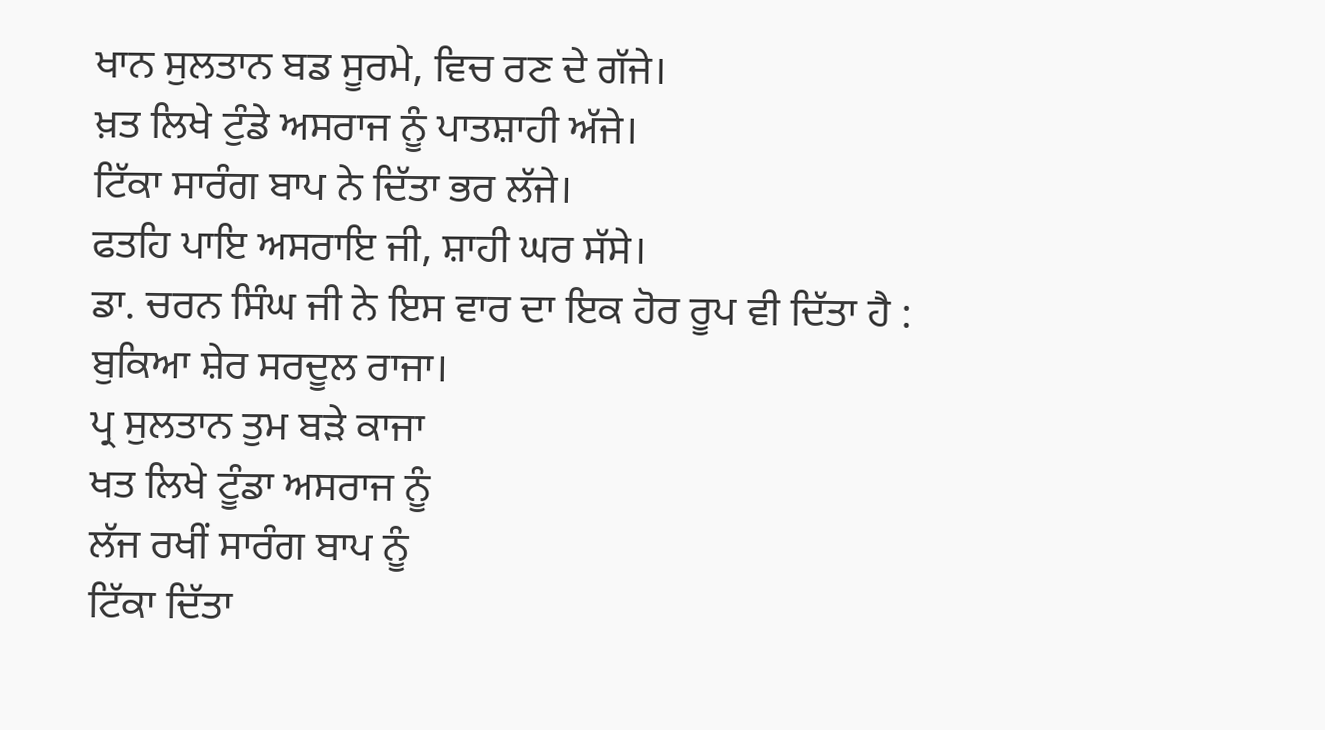ਖਾਨ ਸੁਲਤਾਨ ਬਡ ਸੂਰਮੇ, ਵਿਚ ਰਣ ਦੇ ਗੱਜੇ।
ਖ਼ਤ ਲਿਖੇ ਟੁੰਡੇ ਅਸਰਾਜ ਨੂੰ ਪਾਤਸ਼ਾਹੀ ਅੱਜੇ।
ਟਿੱਕਾ ਸਾਰੰਗ ਬਾਪ ਨੇ ਦਿੱਤਾ ਭਰ ਲੱਜੇ।
ਫਤਹਿ ਪਾਇ ਅਸਰਾਇ ਜੀ, ਸ਼ਾਹੀ ਘਰ ਸੱਸੇ।
ਡਾ. ਚਰਨ ਸਿੰਘ ਜੀ ਨੇ ਇਸ ਵਾਰ ਦਾ ਇਕ ਹੋਰ ਰੂਪ ਵੀ ਦਿੱਤਾ ਹੈ :
ਬੁਕਿਆ ਸ਼ੇਰ ਸਰਦੂਲ ਰਾਜਾ।
ਪ੍ਰ ਸੁਲਤਾਨ ਤੁਮ ਬੜੇ ਕਾਜਾ
ਖਤ ਲਿਖੇ ਟੂੰਡਾ ਅਸਰਾਜ ਨੂੰ
ਲੱਜ ਰਖੀਂ ਸਾਰੰਗ ਬਾਪ ਨੂੰ
ਟਿੱਕਾ ਦਿੱਤਾ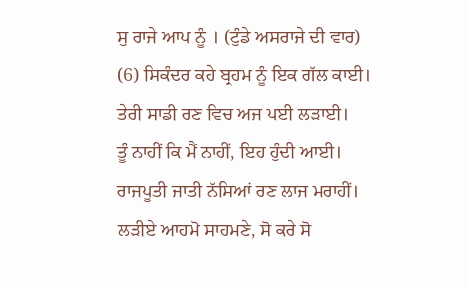ਸੁ ਰਾਜੇ ਆਪ ਨੂੰ । (ਟੁੰਡੇ ਅਸਰਾਜੇ ਦੀ ਵਾਰ)
(6) ਸਿਕੰਦਰ ਕਹੇ ਬ੍ਰਹਮ ਨੂੰ ਇਕ ਗੱਲ ਕਾਈ।
ਤੇਰੀ ਸਾਡੀ ਰਣ ਵਿਚ ਅਜ ਪਈ ਲੜਾਈ।
ਤੂੰ ਨਾਹੀਂ ਕਿ ਮੈਂ ਨਾਹੀਂ, ਇਹ ਹੁੰਦੀ ਆਈ।
ਰਾਜਪੂਤੀ ਜਾਤੀ ਨੱਸਿਆਂ ਰਣ ਲਾਜ ਮਰਾਹੀਂ।
ਲੜੀਏ ਆਹਮੋ ਸਾਹਮਣੇ, ਸੋ ਕਰੇ ਸੋ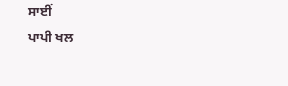ਸਾਈਂ
ਪਾਪੀ ਖਲ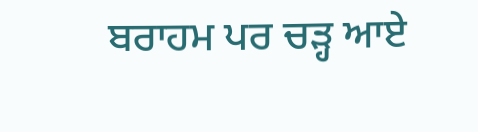ਬਰਾਹਮ ਪਰ ਚੜ੍ਹ ਆਏ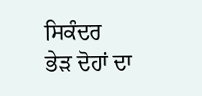ਸਿਕੰਦਰ
ਭੇੜ ਦੋਹਾਂ ਦਾ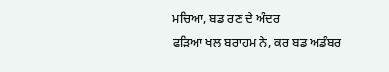ਮਚਿਆ, ਬਡ ਰਣ ਦੇ ਅੰਦਰ
ਫੜਿਆ ਖਲ ਬਰਾਹਮ ਨੇ, ਕਰ ਬਡ ਅਡੰਬਰ